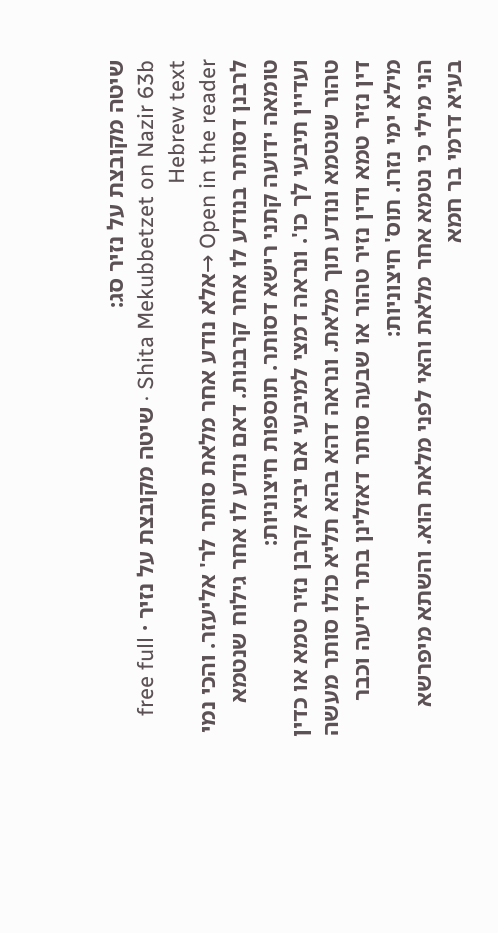שיטה מקובצת על נזיר סג:
Shita Mekubbetzet on Nazir 63b · שיטה מקובצת על נזיר · free full Hebrew text
Open in the reader →אלא נודע אחר מלאת סותר לר' אליעזר. והכי נמי לרבנן דסותר בנודע לו אחר קרבנות. דאם נודע לו אחר גילוח שנטמא טומאה ידועה קתני רישא דסותר. תוספות חיצוניות:
ועדיין תיבעי לך כו'. ונראה דמצי למיבעי אם יביא קרבן נזיר טמא או כדין טהור שנטמא ונודע תוך מלאת. ונראה דהא בהא תליא כולו סותר מעשה דין נזיר טמא ודין נזיר טהור או שבעה סותר דאזלינן בתר ידיעה וכבר מילא ימי נזרו. תוס' חיצוניות:
הני מילי כי נטמא אחר מלאת והאי לפני מלאת הוא. והשתא מיפרשא בעיא דרמי בר חמא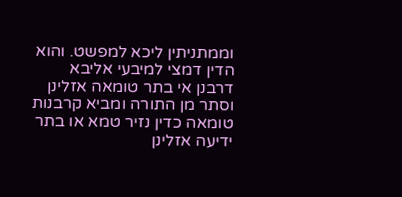וממתניתין ליכא למפשט. והוא הדין דמצי למיבעי אליבא דרבנן אי בתר טומאה אזלינן וסתר מן התורה ומביא קרבנות טומאה כדין נזיר טמא או בתר ידיעה אזלינן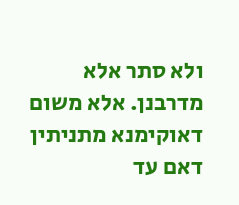ולא סתר אלא מדרבנן. אלא משום דאוקימנא מתניתין דאם עד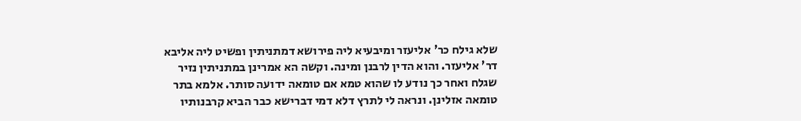שלא גילח כר' אליעזר ומיבעיא ליה פירושא דמתניתין ופשיט ליה אליבא דר' אליעזר. והוא הדין לרבנן ומינה. וקשה הא אמרינן במתניתין נזיר שגלח ואחר כך נודע לו שהוא טמא אם טומאה ידועה סותר. אלמא בתר טומאה אזלינן. ונראה לי לתרץ דלא דמי דברישא כבר הביא קרבנותיו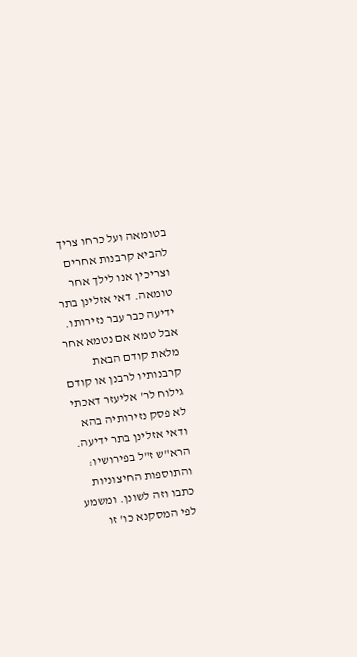בטומאה ועל כרחו צריך להביא קרבנות אחרים וצריכין אנו לילך אחר טומאה. דאי אזלינן בתר ידיעה כבר עבר נזירותו. אבל טמא אם נטמא אחר מלאת קודם הבאת קרבנותיו לרבנן או קודם גילוח לר' אליעזר דאכתי לא פסק נזירותיה בהא ודאי אזלינן בתר ידיעה. הרא"ש ז"ל בפירושיו: והתוספות החיצוניות כתבו וזה לשונן. ומשמע לפי המסקנא כו' זו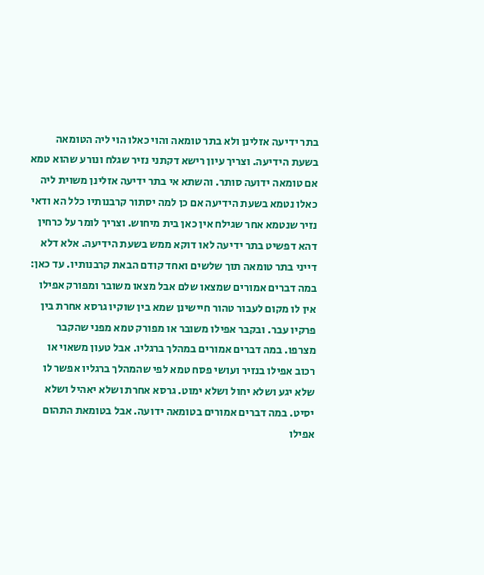בתר ידיעה אזלינן ולא בתר טומאה והוי כאלו הוי ליה הטומאה בשעת הידיעה. וצריך עיון רישא דקתני נזיר שגלח ונורע שהוא טמא אם טומאה ידועה סותר. והשתא אי בתר ידיעה אזלינן משוית ליה כאלו נטמא בשעת הידיעה אם כן למה יסתור קרבנותיו כלל הא ודאי נזיר שנטמא אחר שגילח אין כאן בית מיחוש. וצריך לומר על כרחין דהא דפשיט בתר ידיעה לאו דוקא ממש בשעת הידיעה. אלא דלא דייני בתר טומאה תוך שלשים ואחד קודם הבאת קרבנותיו. עד כאן: במה דברים אמורים שמצאו שלם אבל מצאו משובר ומפורק אפילו אין לו מקום לעבור טהור חיישינן שמא בין שוקיו גרסא אחרת בין פרקיו עבר. ובקבר אפילו משובר או מפורק טמא מפני שהקבר מצרפו. במה דברים אמורים במהלך ברגליו. אבל טעון משאוי או רכוב אפילו בנזיר ועושי פסח טמא לפי שהמהלך ברגליו אפשר לו שלא יגע ושלא יחול ושלא ימוט. גרסא אחרת ושלא יאהיל ושלא יסיט. במה דברים אמורים בטומאה ידועה. אבל בטומאת התהום אפילו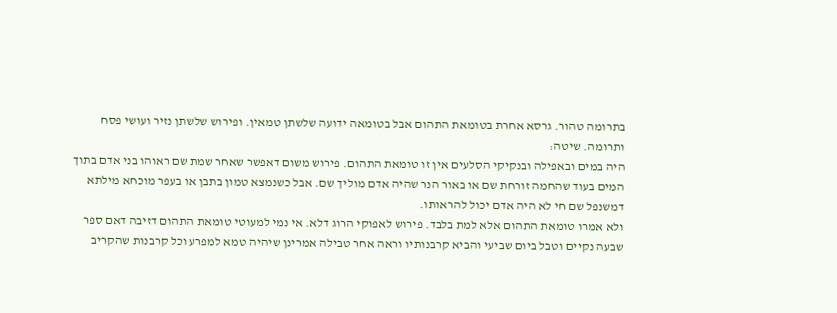בתרומה טהור. גרסא אחרת בטומאת התהום אבל בטומאה ידועה שלשתן טמאין. ופירוש שלשתן נזיר ועושי פסח ותרומה. שיטה:
היה במים ובאפילה ובנקיקי הסלעים אין זו טומאת התהום. פירוש משום דאפשר שאחר שמת שם ראוהו בני אדם בתוך המים בעוד שהחמה זורחת שם או באור הנר שהיה אדם מוליך שם. אבל כשנמצא טמון בתבן או בעפר מוכחא מילתא דמשנפל שם חי לא היה אדם יכול להראותו.
ולא אמרו טומאת התהום אלא למת בלבד. פירוש לאפוקי הרוג דלא. אי נמי למעוטי טומאת התהום דזיבה דאם ספר שבעה נקיים וטבל ביום שביעי והביא קרבנותיו וראה אחר טבילה אמרינן שיהיה טמא למפרע וכל קרבנות שהקריב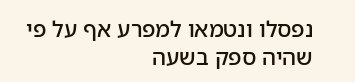נפסלו ונטמאו למפרע אף על פי שהיה ספק בשעה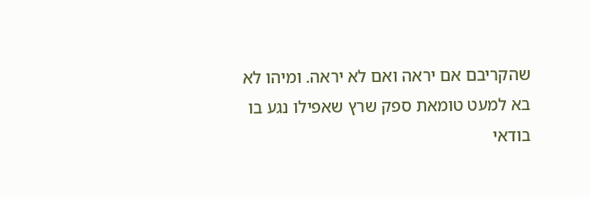שהקריבם אם יראה ואם לא יראה. ומיהו לא בא למעט טומאת ספק שרץ שאפילו נגע בו בודאי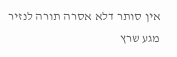אין סותר דלא אסרה תורה לנזיר מגע שרץ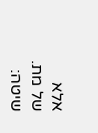אלא של מת. שיטה: